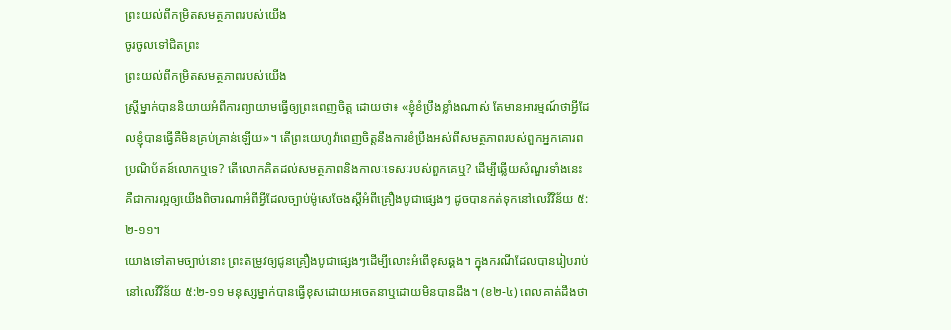ព្រះយល់ពីកម្រិតសមត្ថភាពរបស់យើង
ចូរចូលទៅជិតព្រះ
ព្រះយល់ពីកម្រិតសមត្ថភាពរបស់យើង
ស្ត្រីម្នាក់បាននិយាយអំពីការព្យាយាមធ្វើឲ្យព្រះពេញចិត្ត ដោយថា៖ «ខ្ញុំខំប្រឹងខ្លាំងណាស់ តែមានអារម្មណ៍ថាអ្វីដែលខ្ញុំបានធ្វើគឺមិនគ្រប់គ្រាន់ឡើយ»។ តើព្រះយេហូវ៉ាពេញចិត្តនឹងការខំប្រឹងអស់ពីសមត្ថភាពរបស់ពួកអ្នកគោរពប្រណិប័តន៍លោកឬទេ? តើលោកគិតដល់សមត្ថភាពនិងកាលៈទេសៈរបស់ពួកគេឬ? ដើម្បីឆ្លើយសំណួរទាំងនេះ គឺជាការល្អឲ្យយើងពិចារណាអំពីអ្វីដែលច្បាប់ម៉ូសេចែងស្តីអំពីគ្រឿងបូជាផ្សេងៗ ដូចបានកត់ទុកនៅលេវីវិន័យ ៥:២-១១។
យោងទៅតាមច្បាប់នោះ ព្រះតម្រូវឲ្យជូនគ្រឿងបូជាផ្សេងៗដើម្បីលោះអំពើខុសឆ្គង។ ក្នុងករណីដែលបានរៀបរាប់នៅលេវីវិន័យ ៥:២-១១ មនុស្សម្នាក់បានធ្វើខុសដោយអចេតនាឬដោយមិនបានដឹង។ (ខ២-៤) ពេលគាត់ដឹងថា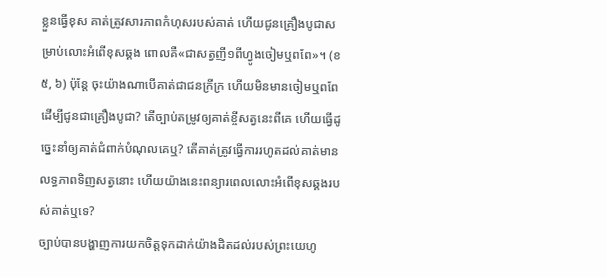ខ្លួនធ្វើខុស គាត់ត្រូវសារភាពកំហុសរបស់គាត់ ហើយជូនគ្រឿងបូជាសម្រាប់លោះអំពើខុសឆ្គង ពោលគឺ«ជាសត្វញី១ពីហ្វូងចៀមឬពពែ»។ (ខ៥, ៦) ប៉ុន្តែ ចុះយ៉ាងណាបើគាត់ជាជនក្រីក្រ ហើយមិនមានចៀមឬពពែដើម្បីជូនជាគ្រឿងបូជា? តើច្បាប់តម្រូវឲ្យគាត់ខ្ចីសត្វនេះពីគេ ហើយធ្វើដូច្នេះនាំឲ្យគាត់ជំពាក់បំណុលគេឬ? តើគាត់ត្រូវធ្វើការរហូតដល់គាត់មានលទ្ធភាពទិញសត្វនោះ ហើយយ៉ាងនេះពន្យារពេលលោះអំពើខុសឆ្គងរបស់គាត់ឬទេ?
ច្បាប់បានបង្ហាញការយកចិត្តទុកដាក់យ៉ាងដិតដល់របស់ព្រះយេហូ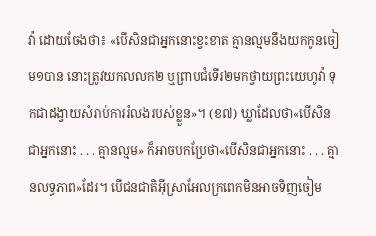វ៉ា ដោយចែងថា៖ «បើសិនជាអ្នកនោះខ្វះខាត គ្មានល្មមនឹងយកកូនចៀម១បាន នោះត្រូវយកលលក២ ឬព្រាបជំទើរ២មកថ្វាយព្រះយេហូវ៉ា ទុកជាដង្វាយសំរាប់ការរំលងរបស់ខ្លួន»។ (ខ៧) ឃ្លាដែលថា«បើសិនជាអ្នកនោះ . . . គ្មានល្មម» ក៏អាចបកប្រែថា«បើសិនជាអ្នកនោះ . . . គ្មានលទ្ធភាព»ដែរ។ បើជនជាតិអ៊ីស្រាអែលក្រពេកមិនអាចទិញចៀម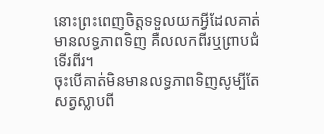នោះព្រះពេញចិត្តទទួលយកអ្វីដែលគាត់មានលទ្ធភាពទិញ គឺលលកពីរឬព្រាបជំទើរពីរ។
ចុះបើគាត់មិនមានលទ្ធភាពទិញសូម្បីតែសត្វស្លាបពី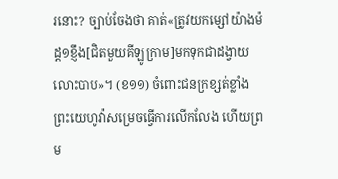រនោះ? ច្បាប់ចែងថា គាត់«ត្រូវយកម្សៅយ៉ាងម៉ដ្ដ១ខ្ញឹង[ជិតមួយគីឡូក្រាម]មកទុកជាដង្វាយលោះបាប»។ (ខ១១) ចំពោះជនក្រខ្សត់ខ្លាំង ព្រះយេហូវ៉ាសម្រេចធ្វើការលើកលែង ហើយព្រម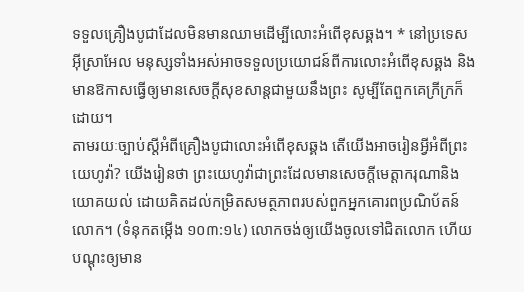ទទួលគ្រឿងបូជាដែលមិនមានឈាមដើម្បីលោះអំពើខុសឆ្គង។ * នៅប្រទេសអ៊ីស្រាអែល មនុស្សទាំងអស់អាចទទួលប្រយោជន៍ពីការលោះអំពើខុសឆ្គង និងមានឱកាសធ្វើឲ្យមានសេចក្ដីសុខសាន្តជាមួយនឹងព្រះ សូម្បីតែពួកគេក្រីក្រក៏ដោយ។
តាមរយៈច្បាប់ស្តីអំពីគ្រឿងបូជាលោះអំពើខុសឆ្គង តើយើងអាចរៀនអ្វីអំពីព្រះយេហូវ៉ា? យើងរៀនថា ព្រះយេហូវ៉ាជាព្រះដែលមានសេចក្ដីមេត្ដាករុណានិងយោគយល់ ដោយគិតដល់កម្រិតសមត្ថភាពរបស់ពួកអ្នកគោរពប្រណិប័តន៍លោក។ (ទំនុកតម្កើង ១០៣:១៤) លោកចង់ឲ្យយើងចូលទៅជិតលោក ហើយបណ្ដុះឲ្យមាន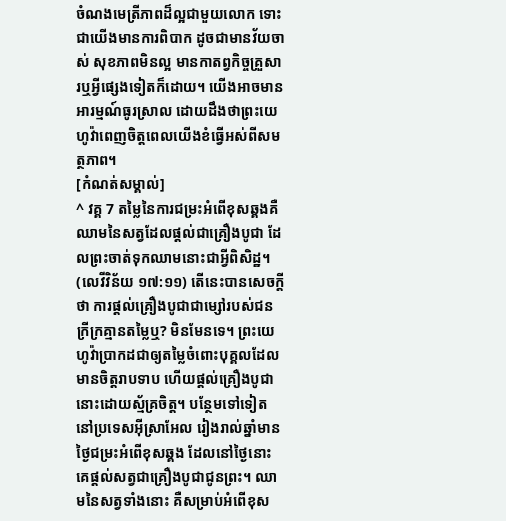ចំណងមេត្រីភាពដ៏ល្អជាមួយលោក ទោះជាយើងមានការពិបាក ដូចជាមានវ័យចាស់ សុខភាពមិនល្អ មានកាតព្វកិច្ចគ្រួសារឬអ្វីផ្សេងទៀតក៏ដោយ។ យើងអាចមានអារម្មណ៍ធូរស្រាល ដោយដឹងថាព្រះយេហូវ៉ាពេញចិត្តពេលយើងខំធ្វើអស់ពីសមត្ថភាព។
[កំណត់សម្គាល់]
^ វគ្គ 7 តម្លៃនៃការជម្រះអំពើខុសឆ្គងគឺឈាមនៃសត្វដែលផ្ដល់ជាគ្រឿងបូជា ដែលព្រះចាត់ទុកឈាមនោះជាអ្វីពិសិដ្ឋ។ (លេវីវិន័យ ១៧:១១) តើនេះបានសេចក្ដីថា ការផ្ដល់គ្រឿងបូជាជាម្សៅរបស់ជនក្រីក្រគ្មានតម្លៃឬ? មិនមែនទេ។ ព្រះយេហូវ៉ាប្រាកដជាឲ្យតម្លៃចំពោះបុគ្គលដែលមានចិត្តរាបទាប ហើយផ្ដល់គ្រឿងបូជានោះដោយស្ម័គ្រចិត្ត។ បន្ថែមទៅទៀត នៅប្រទេសអ៊ីស្រាអែល រៀងរាល់ឆ្នាំមានថ្ងៃជម្រះអំពើខុសឆ្គង ដែលនៅថ្ងៃនោះគេផ្ដល់សត្វជាគ្រឿងបូជាជូនព្រះ។ ឈាមនៃសត្វទាំងនោះ គឺសម្រាប់អំពើខុស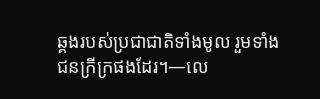ឆ្គងរបស់ប្រជាជាតិទាំងមូល រួមទាំងជនក្រីក្រផងដែរ។—លេ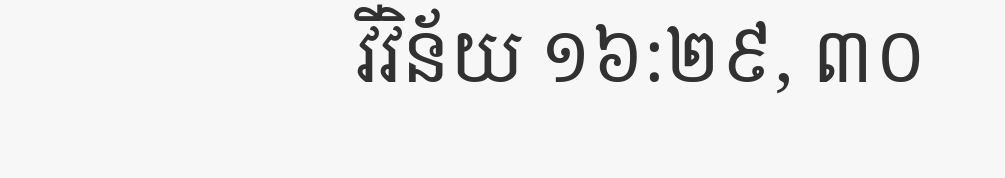វីវិន័យ ១៦:២៩, ៣០